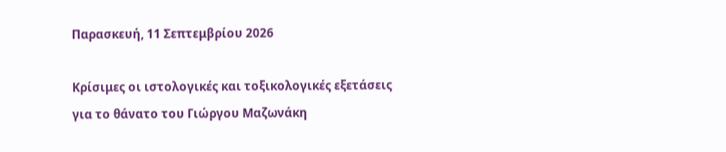Παρασκευή, 11 Σεπτεμβρίου 2026

Κρίσιμες οι ιστολογικές και τοξικολογικές εξετάσεις για το θάνατο του Γιώργου Μαζωνάκη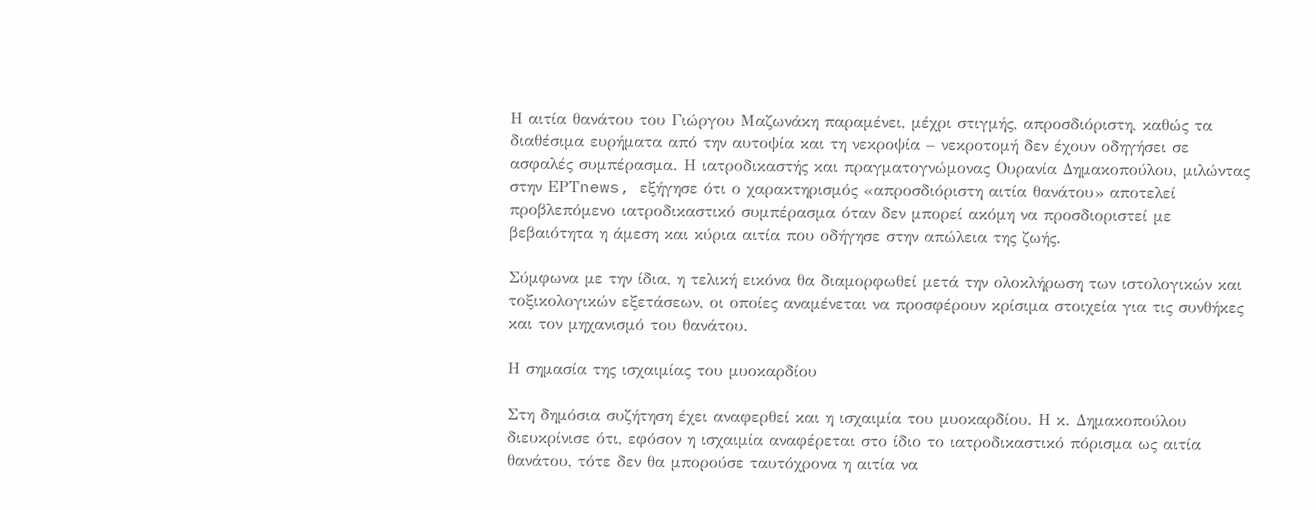Η αιτία θανάτου του Γιώργου Μαζωνάκη παραμένει, μέχρι στιγμής, απροσδιόριστη, καθώς τα διαθέσιμα ευρήματα από την αυτοψία και τη νεκροψία – νεκροτομή δεν έχουν οδηγήσει σε ασφαλές συμπέρασμα. Η ιατροδικαστής και πραγματογνώμονας Ουρανία Δημακοπούλου, μιλώντας στην ΕΡΤnews, εξήγησε ότι ο χαρακτηρισμός «απροσδιόριστη αιτία θανάτου» αποτελεί προβλεπόμενο ιατροδικαστικό συμπέρασμα όταν δεν μπορεί ακόμη να προσδιοριστεί με βεβαιότητα η άμεση και κύρια αιτία που οδήγησε στην απώλεια της ζωής.

Σύμφωνα με την ίδια, η τελική εικόνα θα διαμορφωθεί μετά την ολοκλήρωση των ιστολογικών και τοξικολογικών εξετάσεων, οι οποίες αναμένεται να προσφέρουν κρίσιμα στοιχεία για τις συνθήκες και τον μηχανισμό του θανάτου.

Η σημασία της ισχαιμίας του μυοκαρδίου

Στη δημόσια συζήτηση έχει αναφερθεί και η ισχαιμία του μυοκαρδίου. Η κ. Δημακοπούλου διευκρίνισε ότι, εφόσον η ισχαιμία αναφέρεται στο ίδιο το ιατροδικαστικό πόρισμα ως αιτία θανάτου, τότε δεν θα μπορούσε ταυτόχρονα η αιτία να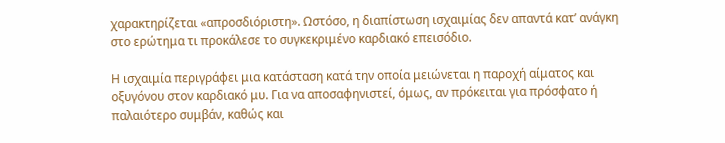χαρακτηρίζεται «απροσδιόριστη». Ωστόσο, η διαπίστωση ισχαιμίας δεν απαντά κατ’ ανάγκη στο ερώτημα τι προκάλεσε το συγκεκριμένο καρδιακό επεισόδιο.

Η ισχαιμία περιγράφει μια κατάσταση κατά την οποία μειώνεται η παροχή αίματος και οξυγόνου στον καρδιακό μυ. Για να αποσαφηνιστεί, όμως, αν πρόκειται για πρόσφατο ή παλαιότερο συμβάν, καθώς και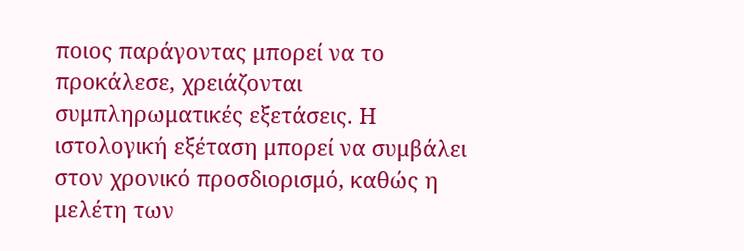ποιος παράγοντας μπορεί να το προκάλεσε, χρειάζονται συμπληρωματικές εξετάσεις. Η ιστολογική εξέταση μπορεί να συμβάλει στον χρονικό προσδιορισμό, καθώς η μελέτη των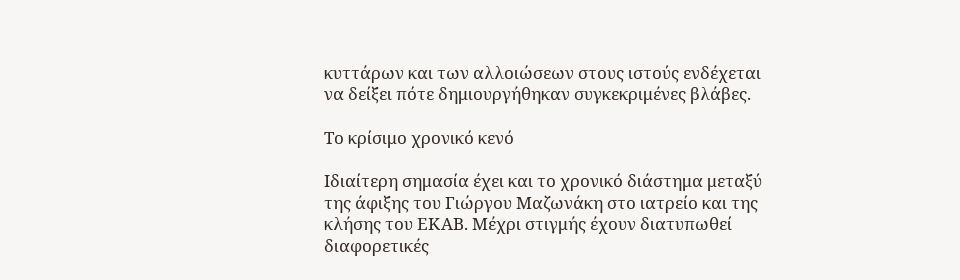κυττάρων και των αλλοιώσεων στους ιστούς ενδέχεται να δείξει πότε δημιουργήθηκαν συγκεκριμένες βλάβες.

Το κρίσιμο χρονικό κενό

Ιδιαίτερη σημασία έχει και το χρονικό διάστημα μεταξύ της άφιξης του Γιώργου Μαζωνάκη στο ιατρείο και της κλήσης του ΕΚΑΒ. Μέχρι στιγμής έχουν διατυπωθεί διαφορετικές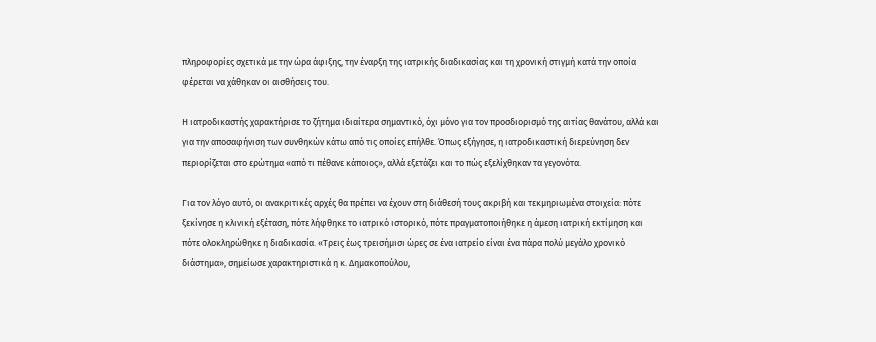πληροφορίες σχετικά με την ώρα άφιξης, την έναρξη της ιατρικής διαδικασίας και τη χρονική στιγμή κατά την οποία φέρεται να χάθηκαν οι αισθήσεις του.

Η ιατροδικαστής χαρακτήρισε το ζήτημα ιδιαίτερα σημαντικό, όχι μόνο για τον προσδιορισμό της αιτίας θανάτου, αλλά και για την αποσαφήνιση των συνθηκών κάτω από τις οποίες επήλθε. Όπως εξήγησε, η ιατροδικαστική διερεύνηση δεν περιορίζεται στο ερώτημα «από τι πέθανε κάποιος», αλλά εξετάζει και το πώς εξελίχθηκαν τα γεγονότα.

Για τον λόγο αυτό, οι ανακριτικές αρχές θα πρέπει να έχουν στη διάθεσή τους ακριβή και τεκμηριωμένα στοιχεία: πότε ξεκίνησε η κλινική εξέταση, πότε λήφθηκε το ιατρικό ιστορικό, πότε πραγματοποιήθηκε η άμεση ιατρική εκτίμηση και πότε ολοκληρώθηκε η διαδικασία. «Τρεις έως τρεισήμισι ώρες σε ένα ιατρείο είναι ένα πάρα πολύ μεγάλο χρονικό διάστημα», σημείωσε χαρακτηριστικά η κ. Δημακοπούλου,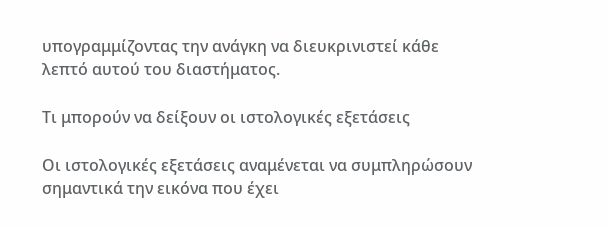υπογραμμίζοντας την ανάγκη να διευκρινιστεί κάθε λεπτό αυτού του διαστήματος.

Τι μπορούν να δείξουν οι ιστολογικές εξετάσεις

Οι ιστολογικές εξετάσεις αναμένεται να συμπληρώσουν σημαντικά την εικόνα που έχει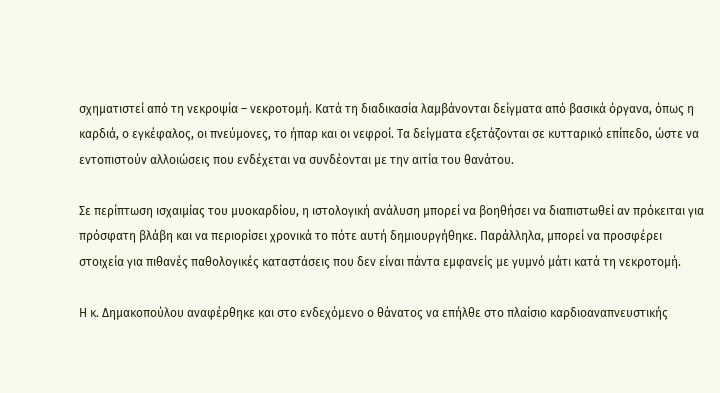σχηματιστεί από τη νεκροψία – νεκροτομή. Κατά τη διαδικασία λαμβάνονται δείγματα από βασικά όργανα, όπως η καρδιά, ο εγκέφαλος, οι πνεύμονες, το ήπαρ και οι νεφροί. Τα δείγματα εξετάζονται σε κυτταρικό επίπεδο, ώστε να εντοπιστούν αλλοιώσεις που ενδέχεται να συνδέονται με την αιτία του θανάτου.

Σε περίπτωση ισχαιμίας του μυοκαρδίου, η ιστολογική ανάλυση μπορεί να βοηθήσει να διαπιστωθεί αν πρόκειται για πρόσφατη βλάβη και να περιορίσει χρονικά το πότε αυτή δημιουργήθηκε. Παράλληλα, μπορεί να προσφέρει στοιχεία για πιθανές παθολογικές καταστάσεις που δεν είναι πάντα εμφανείς με γυμνό μάτι κατά τη νεκροτομή.

Η κ. Δημακοπούλου αναφέρθηκε και στο ενδεχόμενο ο θάνατος να επήλθε στο πλαίσιο καρδιοαναπνευστικής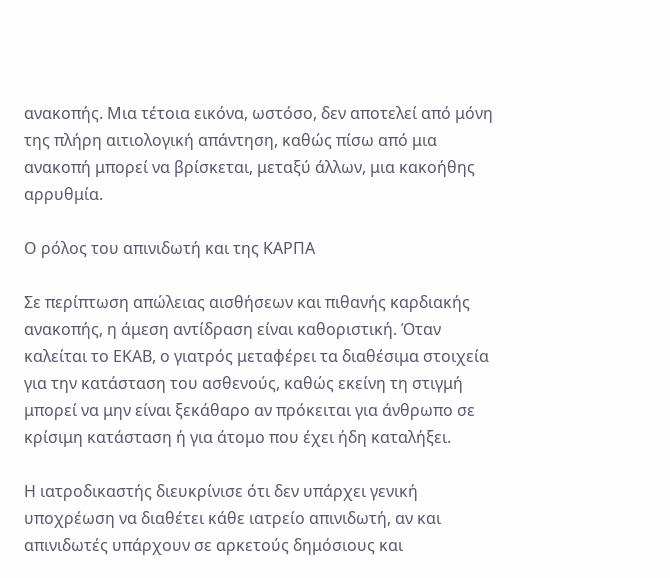ανακοπής. Μια τέτοια εικόνα, ωστόσο, δεν αποτελεί από μόνη της πλήρη αιτιολογική απάντηση, καθώς πίσω από μια ανακοπή μπορεί να βρίσκεται, μεταξύ άλλων, μια κακοήθης αρρυθμία.

Ο ρόλος του απινιδωτή και της ΚΑΡΠΑ

Σε περίπτωση απώλειας αισθήσεων και πιθανής καρδιακής ανακοπής, η άμεση αντίδραση είναι καθοριστική. Όταν καλείται το ΕΚΑΒ, ο γιατρός μεταφέρει τα διαθέσιμα στοιχεία για την κατάσταση του ασθενούς, καθώς εκείνη τη στιγμή μπορεί να μην είναι ξεκάθαρο αν πρόκειται για άνθρωπο σε κρίσιμη κατάσταση ή για άτομο που έχει ήδη καταλήξει.

Η ιατροδικαστής διευκρίνισε ότι δεν υπάρχει γενική υποχρέωση να διαθέτει κάθε ιατρείο απινιδωτή, αν και απινιδωτές υπάρχουν σε αρκετούς δημόσιους και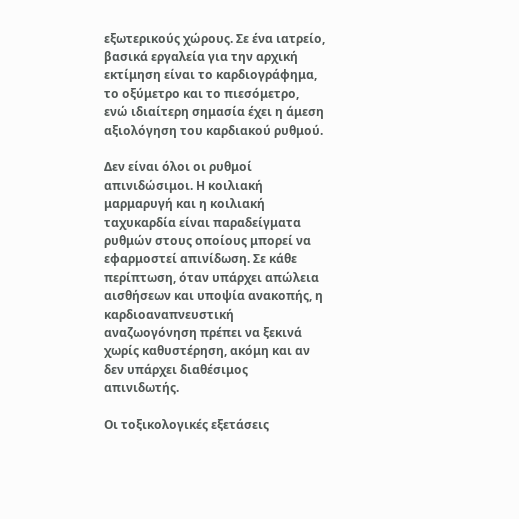εξωτερικούς χώρους. Σε ένα ιατρείο, βασικά εργαλεία για την αρχική εκτίμηση είναι το καρδιογράφημα, το οξύμετρο και το πιεσόμετρο, ενώ ιδιαίτερη σημασία έχει η άμεση αξιολόγηση του καρδιακού ρυθμού.

Δεν είναι όλοι οι ρυθμοί απινιδώσιμοι. Η κοιλιακή μαρμαρυγή και η κοιλιακή ταχυκαρδία είναι παραδείγματα ρυθμών στους οποίους μπορεί να εφαρμοστεί απινίδωση. Σε κάθε περίπτωση, όταν υπάρχει απώλεια αισθήσεων και υποψία ανακοπής, η καρδιοαναπνευστική αναζωογόνηση πρέπει να ξεκινά χωρίς καθυστέρηση, ακόμη και αν δεν υπάρχει διαθέσιμος απινιδωτής.

Οι τοξικολογικές εξετάσεις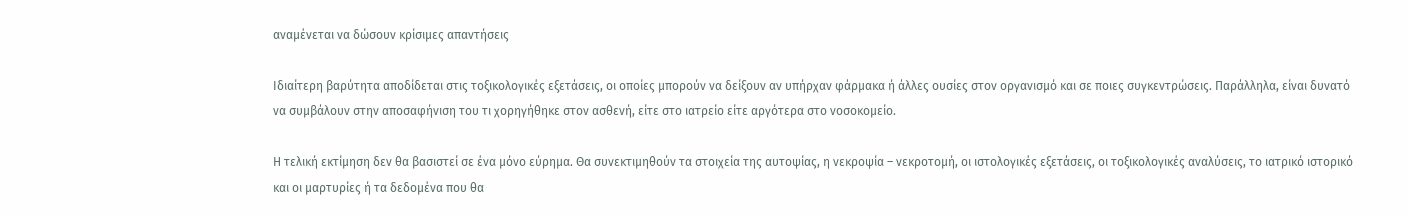αναμένεται να δώσουν κρίσιμες απαντήσεις

Ιδιαίτερη βαρύτητα αποδίδεται στις τοξικολογικές εξετάσεις, οι οποίες μπορούν να δείξουν αν υπήρχαν φάρμακα ή άλλες ουσίες στον οργανισμό και σε ποιες συγκεντρώσεις. Παράλληλα, είναι δυνατό να συμβάλουν στην αποσαφήνιση του τι χορηγήθηκε στον ασθενή, είτε στο ιατρείο είτε αργότερα στο νοσοκομείο.

Η τελική εκτίμηση δεν θα βασιστεί σε ένα μόνο εύρημα. Θα συνεκτιμηθούν τα στοιχεία της αυτοψίας, η νεκροψία – νεκροτομή, οι ιστολογικές εξετάσεις, οι τοξικολογικές αναλύσεις, το ιατρικό ιστορικό και οι μαρτυρίες ή τα δεδομένα που θα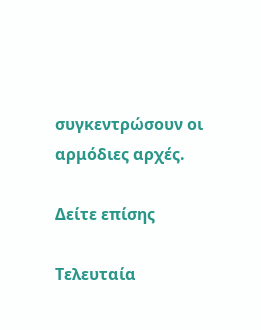συγκεντρώσουν οι αρμόδιες αρχές.

Δείτε επίσης

Τελευταία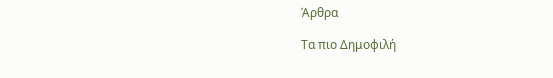Άρθρα

Τα πιο Δημοφιλή